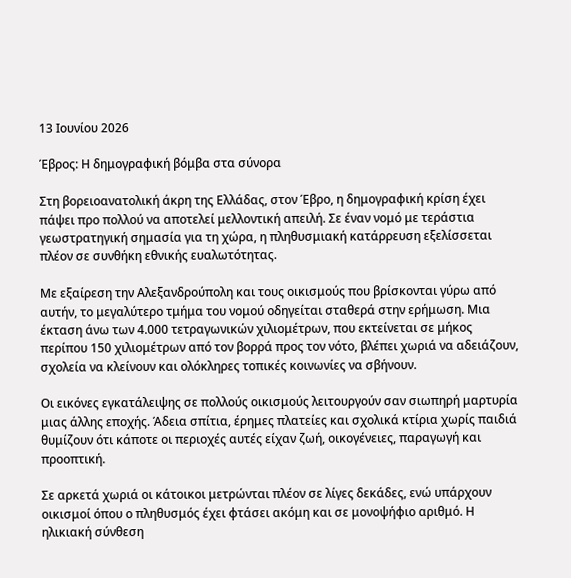13 Ιουνίου 2026

Έβρος: Η δημογραφική βόμβα στα σύνορα

Στη βορειοανατολική άκρη της Ελλάδας, στον Έβρο, η δημογραφική κρίση έχει πάψει προ πολλού να αποτελεί μελλοντική απειλή. Σε έναν νομό με τεράστια γεωστρατηγική σημασία για τη χώρα, η πληθυσμιακή κατάρρευση εξελίσσεται πλέον σε συνθήκη εθνικής ευαλωτότητας.

Με εξαίρεση την Αλεξανδρούπολη και τους οικισμούς που βρίσκονται γύρω από αυτήν, το μεγαλύτερο τμήμα του νομού οδηγείται σταθερά στην ερήμωση. Μια έκταση άνω των 4.000 τετραγωνικών χιλιομέτρων, που εκτείνεται σε μήκος περίπου 150 χιλιομέτρων από τον βορρά προς τον νότο, βλέπει χωριά να αδειάζουν, σχολεία να κλείνουν και ολόκληρες τοπικές κοινωνίες να σβήνουν.

Οι εικόνες εγκατάλειψης σε πολλούς οικισμούς λειτουργούν σαν σιωπηρή μαρτυρία μιας άλλης εποχής. Άδεια σπίτια, έρημες πλατείες και σχολικά κτίρια χωρίς παιδιά θυμίζουν ότι κάποτε οι περιοχές αυτές είχαν ζωή, οικογένειες, παραγωγή και προοπτική.

Σε αρκετά χωριά οι κάτοικοι μετρώνται πλέον σε λίγες δεκάδες, ενώ υπάρχουν οικισμοί όπου ο πληθυσμός έχει φτάσει ακόμη και σε μονοψήφιο αριθμό. Η ηλικιακή σύνθεση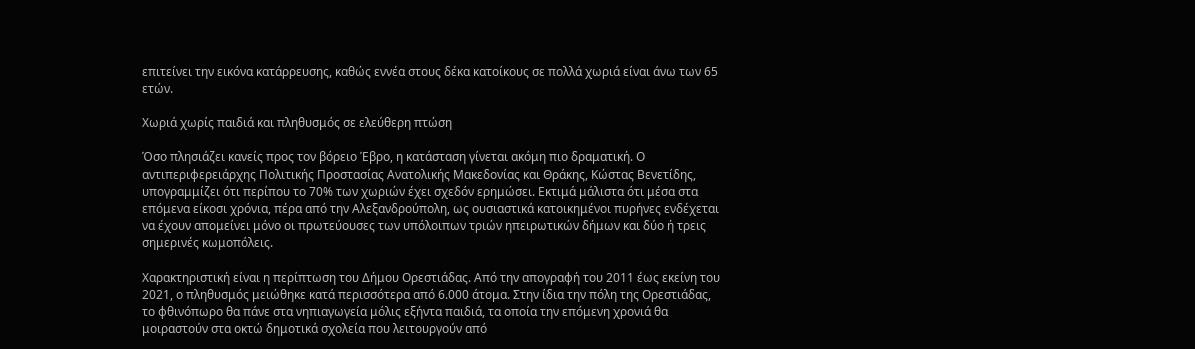επιτείνει την εικόνα κατάρρευσης, καθώς εννέα στους δέκα κατοίκους σε πολλά χωριά είναι άνω των 65 ετών.

Χωριά χωρίς παιδιά και πληθυσμός σε ελεύθερη πτώση

Όσο πλησιάζει κανείς προς τον βόρειο Έβρο, η κατάσταση γίνεται ακόμη πιο δραματική. Ο αντιπεριφερειάρχης Πολιτικής Προστασίας Ανατολικής Μακεδονίας και Θράκης, Κώστας Βενετίδης, υπογραμμίζει ότι περίπου το 70% των χωριών έχει σχεδόν ερημώσει. Εκτιμά μάλιστα ότι μέσα στα επόμενα είκοσι χρόνια, πέρα από την Αλεξανδρούπολη, ως ουσιαστικά κατοικημένοι πυρήνες ενδέχεται να έχουν απομείνει μόνο οι πρωτεύουσες των υπόλοιπων τριών ηπειρωτικών δήμων και δύο ή τρεις σημερινές κωμοπόλεις.

Χαρακτηριστική είναι η περίπτωση του Δήμου Ορεστιάδας. Από την απογραφή του 2011 έως εκείνη του 2021, ο πληθυσμός μειώθηκε κατά περισσότερα από 6.000 άτομα. Στην ίδια την πόλη της Ορεστιάδας, το φθινόπωρο θα πάνε στα νηπιαγωγεία μόλις εξήντα παιδιά, τα οποία την επόμενη χρονιά θα μοιραστούν στα οκτώ δημοτικά σχολεία που λειτουργούν από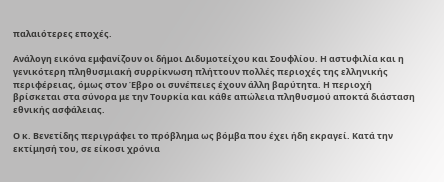παλαιότερες εποχές.

Ανάλογη εικόνα εμφανίζουν οι δήμοι Διδυμοτείχου και Σουφλίου. Η αστυφιλία και η γενικότερη πληθυσμιακή συρρίκνωση πλήττουν πολλές περιοχές της ελληνικής περιφέρειας, όμως στον Έβρο οι συνέπειες έχουν άλλη βαρύτητα. Η περιοχή βρίσκεται στα σύνορα με την Τουρκία και κάθε απώλεια πληθυσμού αποκτά διάσταση εθνικής ασφάλειας.

Ο κ. Βενετίδης περιγράφει το πρόβλημα ως βόμβα που έχει ήδη εκραγεί. Κατά την εκτίμησή του, σε είκοσι χρόνια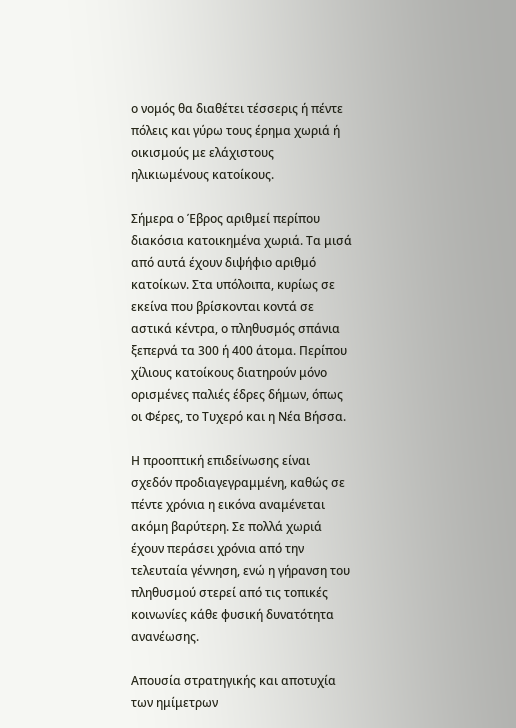ο νομός θα διαθέτει τέσσερις ή πέντε πόλεις και γύρω τους έρημα χωριά ή οικισμούς με ελάχιστους ηλικιωμένους κατοίκους.

Σήμερα ο Έβρος αριθμεί περίπου διακόσια κατοικημένα χωριά. Τα μισά από αυτά έχουν διψήφιο αριθμό κατοίκων. Στα υπόλοιπα, κυρίως σε εκείνα που βρίσκονται κοντά σε αστικά κέντρα, ο πληθυσμός σπάνια ξεπερνά τα 300 ή 400 άτομα. Περίπου χίλιους κατοίκους διατηρούν μόνο ορισμένες παλιές έδρες δήμων, όπως οι Φέρες, το Τυχερό και η Νέα Βήσσα.

Η προοπτική επιδείνωσης είναι σχεδόν προδιαγεγραμμένη, καθώς σε πέντε χρόνια η εικόνα αναμένεται ακόμη βαρύτερη. Σε πολλά χωριά έχουν περάσει χρόνια από την τελευταία γέννηση, ενώ η γήρανση του πληθυσμού στερεί από τις τοπικές κοινωνίες κάθε φυσική δυνατότητα ανανέωσης.

Απουσία στρατηγικής και αποτυχία των ημίμετρων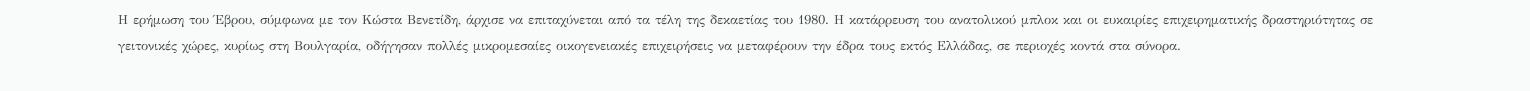Η ερήμωση του Έβρου, σύμφωνα με τον Κώστα Βενετίδη, άρχισε να επιταχύνεται από τα τέλη της δεκαετίας του 1980. Η κατάρρευση του ανατολικού μπλοκ και οι ευκαιρίες επιχειρηματικής δραστηριότητας σε γειτονικές χώρες, κυρίως στη Βουλγαρία, οδήγησαν πολλές μικρομεσαίες οικογενειακές επιχειρήσεις να μεταφέρουν την έδρα τους εκτός Ελλάδας, σε περιοχές κοντά στα σύνορα.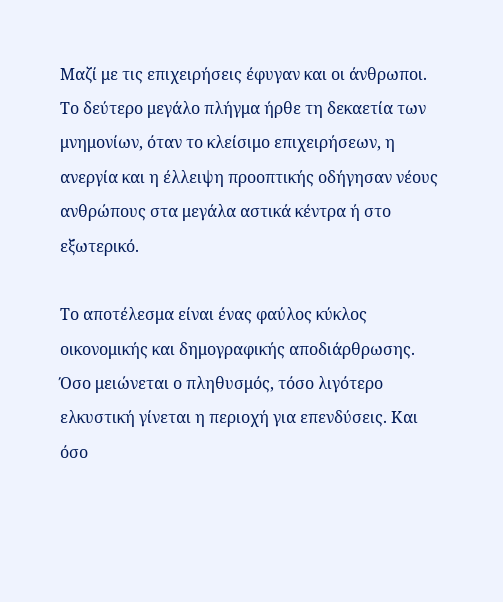Μαζί με τις επιχειρήσεις έφυγαν και οι άνθρωποι. Το δεύτερο μεγάλο πλήγμα ήρθε τη δεκαετία των μνημονίων, όταν το κλείσιμο επιχειρήσεων, η ανεργία και η έλλειψη προοπτικής οδήγησαν νέους ανθρώπους στα μεγάλα αστικά κέντρα ή στο εξωτερικό.

Το αποτέλεσμα είναι ένας φαύλος κύκλος οικονομικής και δημογραφικής αποδιάρθρωσης. Όσο μειώνεται ο πληθυσμός, τόσο λιγότερο ελκυστική γίνεται η περιοχή για επενδύσεις. Και όσο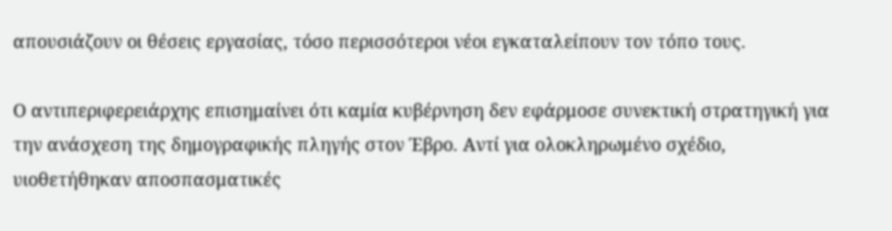απουσιάζουν οι θέσεις εργασίας, τόσο περισσότεροι νέοι εγκαταλείπουν τον τόπο τους.

Ο αντιπεριφερειάρχης επισημαίνει ότι καμία κυβέρνηση δεν εφάρμοσε συνεκτική στρατηγική για την ανάσχεση της δημογραφικής πληγής στον Έβρο. Αντί για ολοκληρωμένο σχέδιο, υιοθετήθηκαν αποσπασματικές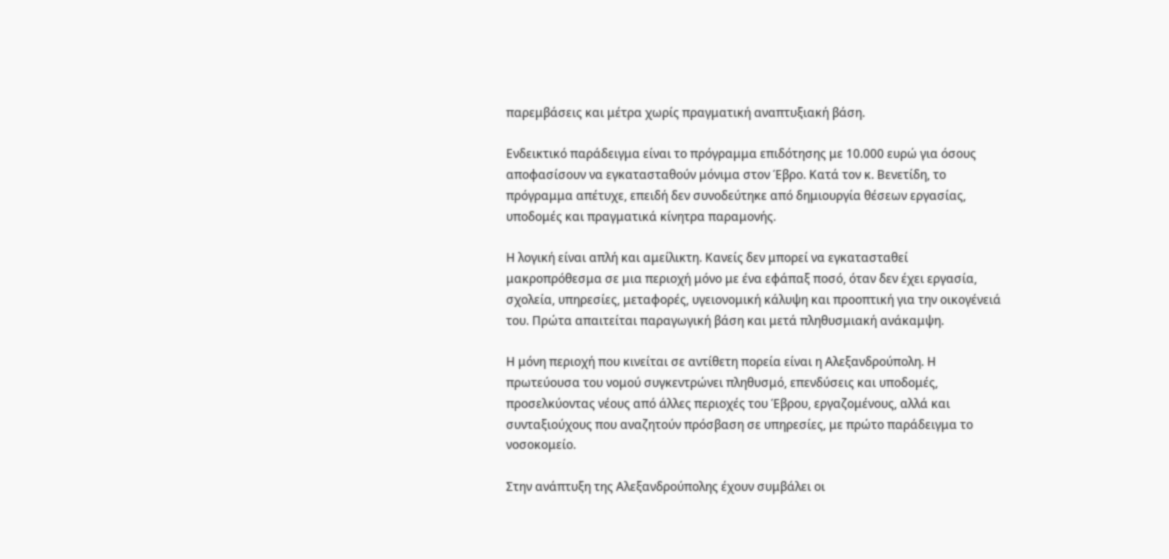παρεμβάσεις και μέτρα χωρίς πραγματική αναπτυξιακή βάση.

Ενδεικτικό παράδειγμα είναι το πρόγραμμα επιδότησης με 10.000 ευρώ για όσους αποφασίσουν να εγκατασταθούν μόνιμα στον Έβρο. Κατά τον κ. Βενετίδη, το πρόγραμμα απέτυχε, επειδή δεν συνοδεύτηκε από δημιουργία θέσεων εργασίας, υποδομές και πραγματικά κίνητρα παραμονής.

Η λογική είναι απλή και αμείλικτη. Κανείς δεν μπορεί να εγκατασταθεί μακροπρόθεσμα σε μια περιοχή μόνο με ένα εφάπαξ ποσό, όταν δεν έχει εργασία, σχολεία, υπηρεσίες, μεταφορές, υγειονομική κάλυψη και προοπτική για την οικογένειά του. Πρώτα απαιτείται παραγωγική βάση και μετά πληθυσμιακή ανάκαμψη.

Η μόνη περιοχή που κινείται σε αντίθετη πορεία είναι η Αλεξανδρούπολη. Η πρωτεύουσα του νομού συγκεντρώνει πληθυσμό, επενδύσεις και υποδομές, προσελκύοντας νέους από άλλες περιοχές του Έβρου, εργαζομένους, αλλά και συνταξιούχους που αναζητούν πρόσβαση σε υπηρεσίες, με πρώτο παράδειγμα το νοσοκομείο.

Στην ανάπτυξη της Αλεξανδρούπολης έχουν συμβάλει οι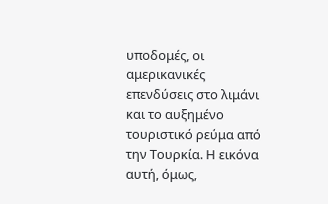υποδομές, οι αμερικανικές επενδύσεις στο λιμάνι και το αυξημένο τουριστικό ρεύμα από την Τουρκία. Η εικόνα αυτή, όμως,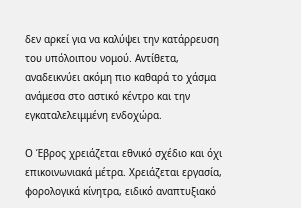δεν αρκεί για να καλύψει την κατάρρευση του υπόλοιπου νομού. Αντίθετα, αναδεικνύει ακόμη πιο καθαρά το χάσμα ανάμεσα στο αστικό κέντρο και την εγκαταλελειμμένη ενδοχώρα.

Ο Έβρος χρειάζεται εθνικό σχέδιο και όχι επικοινωνιακά μέτρα. Χρειάζεται εργασία, φορολογικά κίνητρα, ειδικό αναπτυξιακό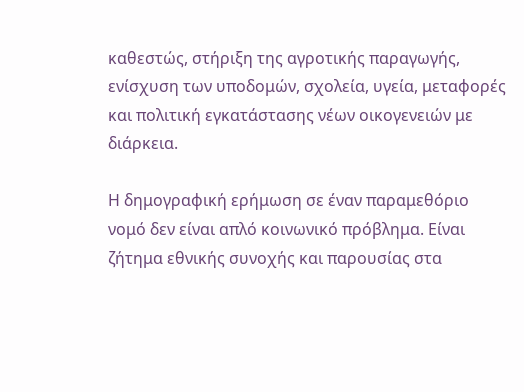καθεστώς, στήριξη της αγροτικής παραγωγής, ενίσχυση των υποδομών, σχολεία, υγεία, μεταφορές και πολιτική εγκατάστασης νέων οικογενειών με διάρκεια.

Η δημογραφική ερήμωση σε έναν παραμεθόριο νομό δεν είναι απλό κοινωνικό πρόβλημα. Είναι ζήτημα εθνικής συνοχής και παρουσίας στα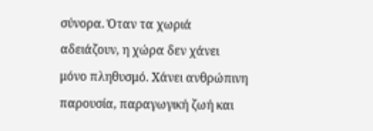σύνορα. Όταν τα χωριά αδειάζουν, η χώρα δεν χάνει μόνο πληθυσμό. Χάνει ανθρώπινη παρουσία, παραγωγική ζωή και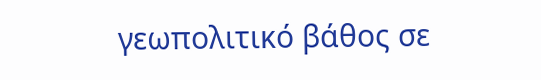γεωπολιτικό βάθος σε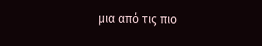μια από τις πιο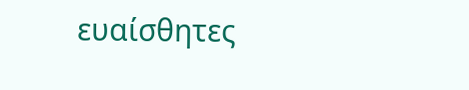ευαίσθητες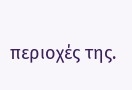περιοχές της.